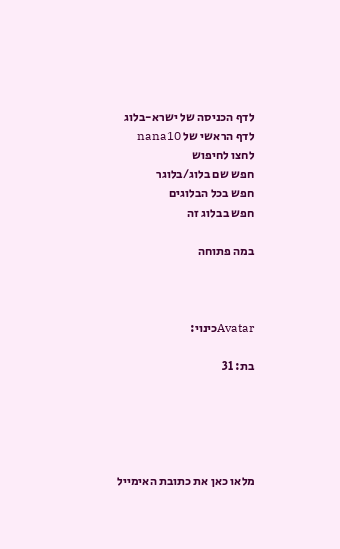לדף הכניסה של ישרא-בלוג
לדף הראשי של nana10
לחצו לחיפוש
חפש שם בלוג/בלוגר
חפש בכל הבלוגים
חפש בבלוג זה

במה פתוחה



Avatarכינוי:

בת: 31





מלאו כאן את כתובת האימייל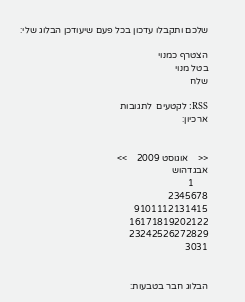שלכם ותקבלו עדכון בכל פעם שיעודכן הבלוג שלי:

הצטרף כמנוי
בטל מנוי
שלח

RSS: לקטעים  לתגובות
ארכיון:


<<    אוגוסט 2009    >>
אבגדהוש
      1
2345678
9101112131415
16171819202122
23242526272829
3031


הבלוג חבר בטבעות: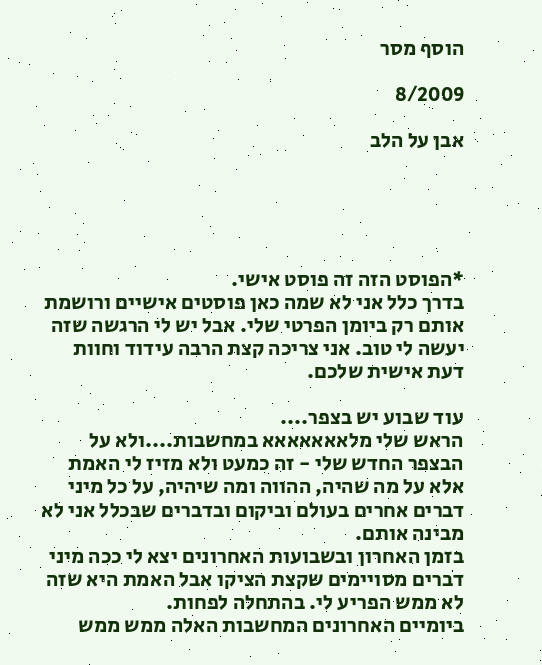הוסף מסר

8/2009

אבן על הלב





*הפוסט הזה זה פוסט אישי.
בדרך כלל אני לא שמה כאן פוסטים אישיים ורושמת אותם רק ביומן הפרטי שלי. אבל יש לי הרגשה שזה יעשה לי טוב. אני צריכה קצת הרבה עידוד וחוות דעת אישית שלכם.

עוד שבוע יש בצפר....
הראש שלי מלאאאאאאא במחשבות....ולא על הבצפר החדש שלי - זה כמעט ולא מזיז לי האמת
אלא על מה שהיה, ההווה ומה שיהיה, על כל מיני דברים אחרים בעולם וביקום ובדברים שבכלל אני לא מבינה אותם.
בזמן האחרון ובשבועות האחרונים יצא לי ככה מיני דברים מסויימים שקצת הציקו אבל האמת היא שזה לא ממש הפריע לי. בהתחלה לפחות.
ביומיים האחרונים המחשבות האלה ממש ממש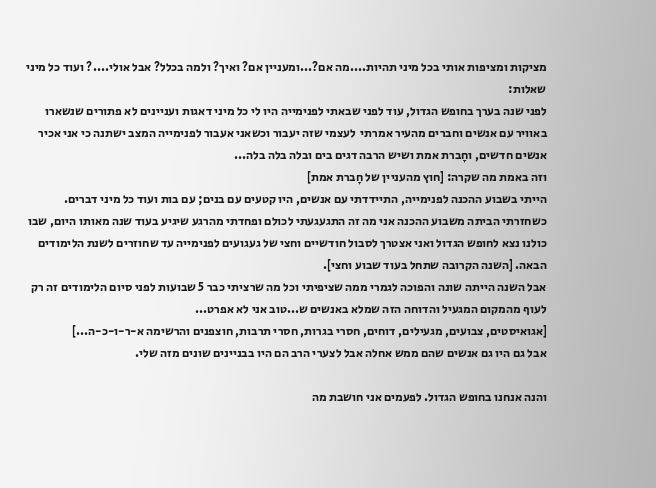מציקות ומציפות אותי בכל מיני תהיות....מה אם?...ומעניין אם? ואיך? ולמה בכלל? אבל אולי....? ועוד כל מיני שאלות:
לפני שנה בערך בחופש הגדול, עוד לפני שבאתי לפנימייה היו לי כל מיני דאגות ועניינים לא פתורים שנשארו באוויר עם אנשים וחברים מהעיר אמרתי  לעצמי שזה יעבור וכשאני אעבור לפנימייה המצב ישתנה כי אני אכיר אנשים חדשים, וחָברת אמת ושיש הרבה דגים בים ובלה בלה בלה...
וזה באמת מה שקרה: [חוץ מהעניין של חָברת אמת]
הייתי בשבוע ההכנה לפנימייה, התיידדתי עם אנשים, היו קטעים עם בנים; עם בות ועוד כל מיני דברים.
כשחזרתי הביתה משבוע ההכנה אני מה זה התגעגעתי לכולם ופחדתי מהרגע שיגיע בעוד שנה מאותו היום, שבו כולנו נצא לחופש הגדול ואני אצטרך לסבול חודשיים וחצי של געגועים לפנימייה עד שחוזרים לשנת הלימודים הבאה. [השנה הקרובה שתחל בעוד שבוע וחצי].
אבל השנה הייתה שונה והפוכה לגמרי ממה שציפיתי וכל מה שרציתי כבר 5 שבועות לפני סיום הלימודים זה רק לעוף מהמקום המגעיל והדוחה הזה שמלא באנשים ש...טוב אני לא אפרט...
[אגואיסטים, צבועים, מגעילים, דוחים, חסרי בגרות, חסרי תרבות, חוצפנים והרשימה א-ר-ו-כ-ה...]
אבל גם היו גם אנשים שהם ממש אחלה אבל לצערי הרב הם היו בבניינים שונים מזה שלי.

והנה אנחנו בחופש הגדול. לפעמים אני חושבת מה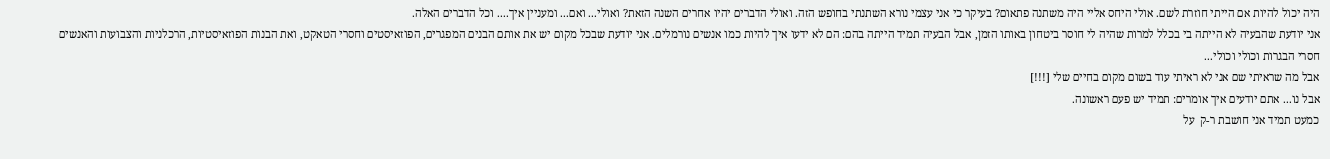היה יכול להיות אם הייתי חוזרת לשם. אולי היחס אליי היה משתנה פתאום? בעיקר כי אני עצמי נורא השתנתי בחופש הזה. ואולי הדברים יהיו אחרים השנה הזאת? ואולי... ואם... ומעניין איך.... וכל הדברים האלה.
אני יודעת שהבעיה לא הייתה בי בכלל למרות שהיה לי חוסר ביטחון באותו הזמן, אבל הבעיה תמיד הייתה בהם: הם לא ידעו איך להיות כמו אנשים נורמלים. אני יודעת שבכל מקום יש את אותם הבנים המפגרים, הפוזאיסטים וחסרי הטאקט, ואת הבנות הפוזאיסטיות, הרכלניות והצבועות והאנשים חסרי הבגרות וכולי וכולי...
אבל מה שראיתי שם אני לא ראיתי עוד בשום מקום בחיים שלי [!!!]
אבל נו... אתם יודעים איך אומרים: תמיד יש פעם ראשונה.
כמעט תמיד אני חושבת ר-ק  על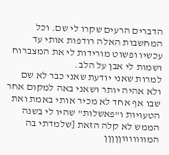הדברים הרעים שקרו לי שם. וכל המחשבות האלה רודפות אותי עד עכשיו ופשוט מורידות לי את המצברוח ושמות לי אבן על הלב.
למרות שאני יודעת שאני כבר לא שם ולא אהיה יותר ושאני באה למקום אחר שבו אף אחד לא מכיר אותי באמת ואת הטעויות ו"פאשלות" שהיו לי בשנה הממש לא קלה הזאת [שלמדתי בה המוווווווןןןןן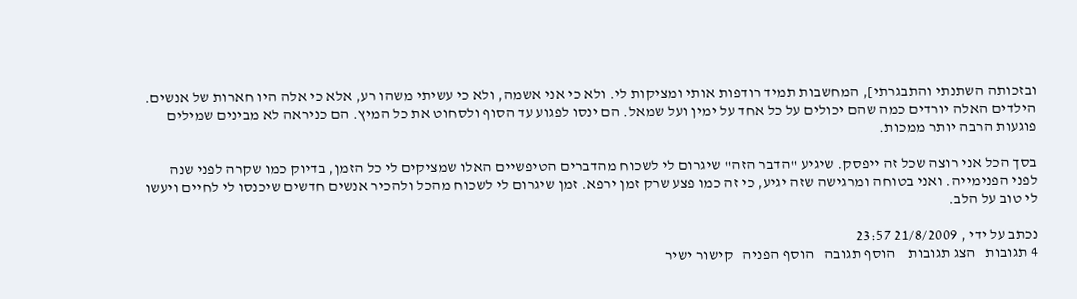ובזכותה השתנתי והתבגרתי], המחשבות תמיד רודפות אותי ומציקות לי. ולא כי אני אשמה, ולא כי עשיתי משהו רע, אלא כי אלה היו חארות של אנשים.
הילדים האלה יורדים כמה שהם יכולים על כל אחד על ימין ועל שמאל. הם ינסו לפגוע עד הסוף ולסחוט את כל המיץ. הם כניראה לא מבינים שמילים פוגעות הרבה יותר ממכות.

בסך הכל אני רוצה שכל זה ייפסק. שיגיע "הדבר הזה" שיגרום לי לשכוח מהדברים הטיפשיים האלו שמציקים לי כל הזמן, בדיוק כמו שקרה לפני שנה לפני הפנימייה. ואני בטוחה ומרגישה שזה יגיע, כי זה כמו פצע שרק זמן ירפא. זמן שיגרום לי לשכוח מהכל ולהכיר אנשים חדשים שיכנסו לי לחיים ויעשו לי טוב על הלב.

נכתב על ידי , 21/8/2009 23:57
4 תגובות   הצג תגובות    הוסף תגובה   הוסף הפניה   קישור ישיר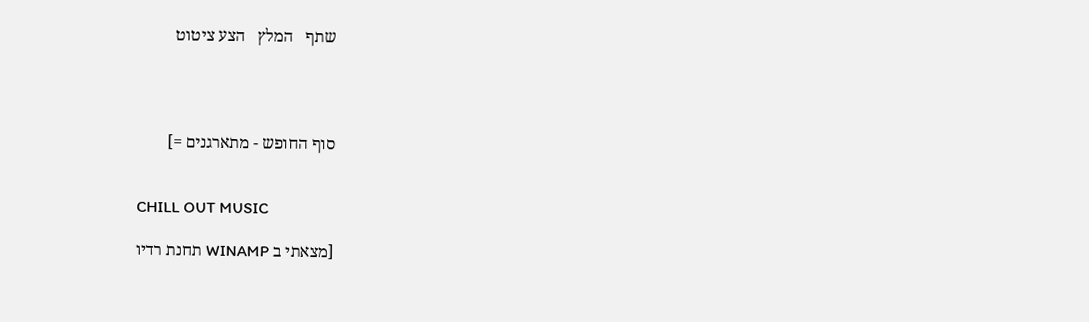שתף   המלץ   הצע ציטוט




סוף החופש - מתארגנים =]


CHILL OUT MUSIC

[מצאתי ב WINAMP תחנת רדיו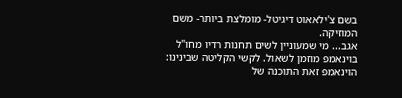בשם צ'ילאאוט דיגיטל- מומלצת ביותר- משם המוזיקה.
אגב... מי שמעוניין לשים תחנות רדיו מחו"ל בוינאמפ מוזמן לשאול. לקשי הקליטה שבינינו: הוינאמפ זאת התוכנה של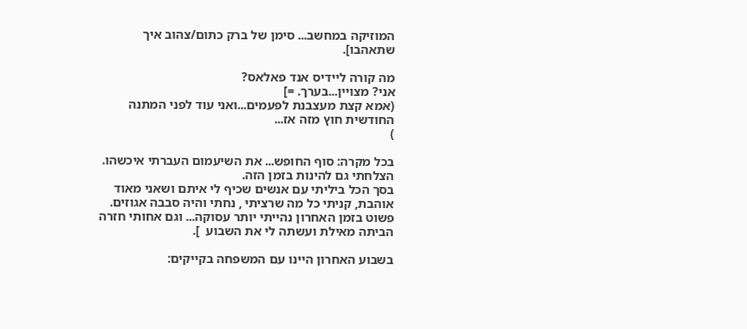המוזיקה במחשב... סימן של ברק כתום/צהוב איך שתאהבו].

מה קורה ליידיס אנד פאלאס?
אני? מצויין...בערך. =]
(אמא קצת מעצבנת לפעמים...ואני עוד לפני המתנה החודשית חוץ מזה אז...
)

בכל מקרה: סוף החופש... את השיעמום העברתי איכשהו. הצלחתי גם להינות בזמן הזה.
בסך הכל ביליתי עם אנשים שכיף לי איתם ושאני מאוד אוהבת, קניתי כל מה שרציתי , נחתי והיה סבבה אגוזים.
פשוט בזמן האחרון נהייתי יותר עסוקה... וגם אחותי חזרה הביתה מאילת ועשתה לי את השבוע  ].

בשבוע האחרון היינו עם המשפחה בקייקים: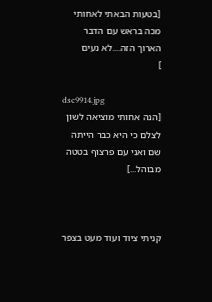[בטעות הבאתי לאחותי מכה בראש עם הדבר הארוך הזה....לא נעים
]

dsc9914.jpg
[הנה אחותי מוציאה לשון לצלם כי היא כבר הייתה שם ואני עם פרצוף בטטה מבוהל...]



קניתי ציוד ועוד מעט בצפר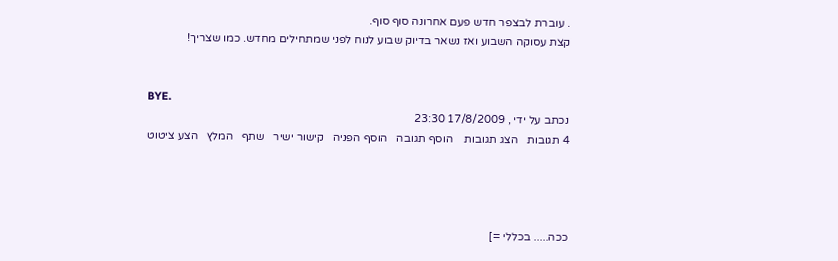. עוברת לבצפר חדש פעם אחרונה סוף סוף.
קצת עסוקה השבוע ואז נשאר בדיוק שבוע לנוח לפני שמתחילים מחדש. כמו שצריך!


BYE.
נכתב על ידי , 17/8/2009 23:30
4 תגובות   הצג תגובות    הוסף תגובה   הוסף הפניה   קישור ישיר   שתף   המלץ   הצע ציטוט




ככה..... בכללי =]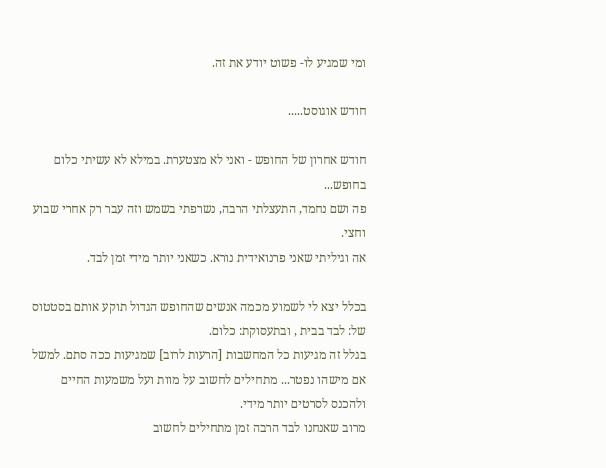ומי שמגיע לו- פשוט יודע את זה.

חודש אוגוסט.....

חודש אחרון של החופש - ואני לא מצטערת. במילא לא עשיתי כלום בחופש...
פה ושם נחמד, התעצלתי הרבה, נשרפתי בשמש וזה עבר רק אחרי שבוע וחצי.
אה וגיליתי שאני פרנואידית נורא. כשאני יותר מידי זמן לבד.

בכלל יצא לי לשמוע מכמה אנשים שהחופש הגדול תוקע אותם בסטטוס של: לבד בבית , ובתעסוקת: כלום.
בגלל זה מגיעות כל המחשבות [הרעות לרוב] שמגיעות ככה סתם. למשל אם מישהו נפטר... מתחילים לחשוב על מוות ועל משמעות החיים ולהכנס לסרטים יותר מידי.
מרוב שאנחנו לבד הרבה זמן מתחילים לחשוב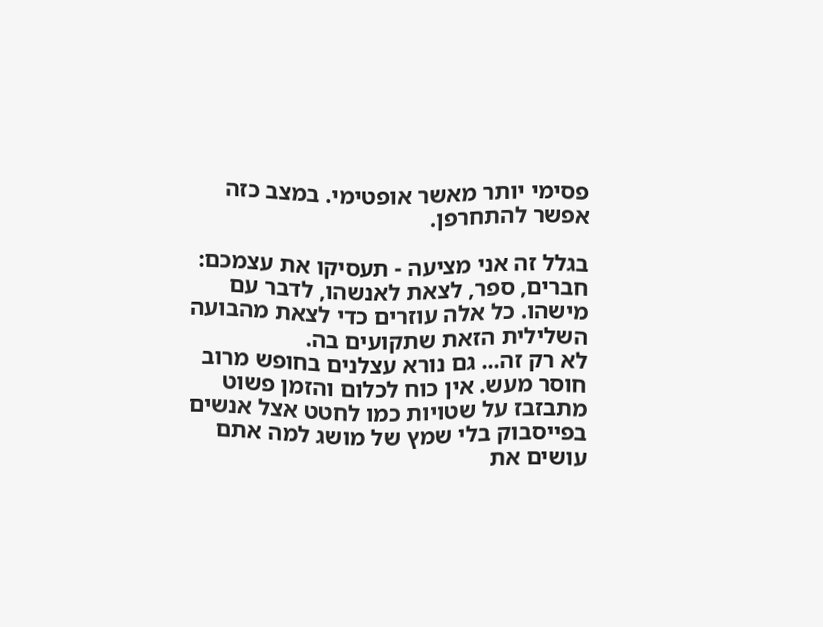פסימי יותר מאשר אופטימי. במצב כזה אפשר להתחרפן.

בגלל זה אני מציעה - תעסיקו את עצמכם: חברים, ספר, לצאת לאנשהו, לדבר עם מישהו. כל אלה עוזרים כדי לצאת מהבועה השלילית הזאת שתקועים בה.
לא רק זה... גם נורא עצלנים בחופש מרוב חוסר מעש. אין כוח לכלום והזמן פשוט מתבזבז על שטויות כמו לחטט אצל אנשים בפייסבוק בלי שמץ של מושג למה אתם עושים את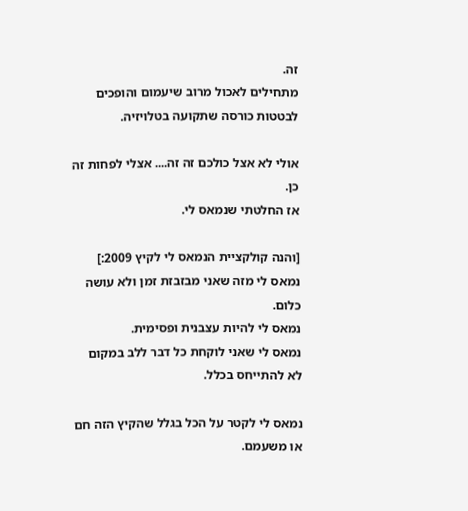זה.
מתחילים לאכול מרוב שיעמום והופכים לבטטות כורסה שתקועה בטלויזיה.

אולי לא אצל כולכם זה זה.... אצלי לפחות זה כן.
אז החלטתי שנמאס לי.

[והנה קולקציית הנמאס לי לקיץ 2009:]
נמאס לי מזה שאני מבזבזת זמן ולא עושה כלום.
נמאס לי להיות עצבנית ופסימית.
נמאס לי שאני לוקחת כל דבר ללב במקום לא להתייחס בכלל.

נמאס לי לקטר על הכל בגלל שהקיץ הזה חם או משעמם.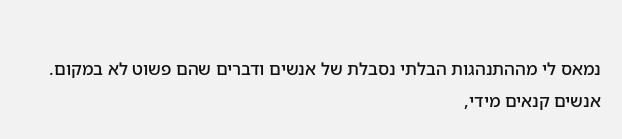נמאס לי מההתנהגות הבלתי נסבלת של אנשים ודברים שהם פשוט לא במקום.
אנשים קנאים מידי,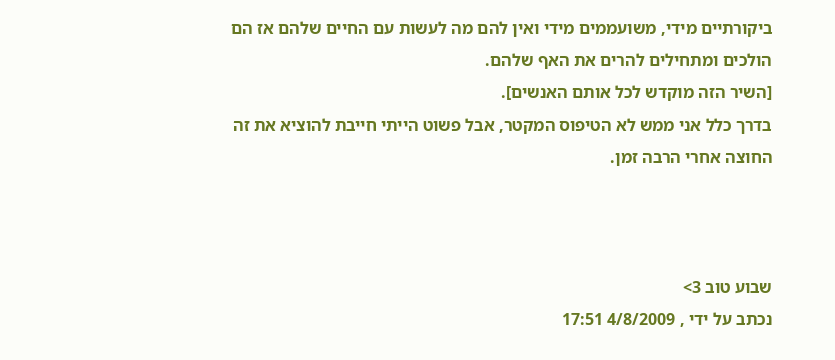ביקורתיים מידי, משועממים מידי ואין להם מה לעשות עם החיים שלהם אז הם הולכים ומתחילים להרים את האף שלהם.
[השיר הזה מוקדש לכל אותם האנשים].
בדרך כלל אני ממש לא הטיפוס המקטר, אבל פשוט הייתי חייבת להוציא את זה החוצה אחרי הרבה זמן.



שבוע טוב 3>
נכתב על ידי , 4/8/2009 17:51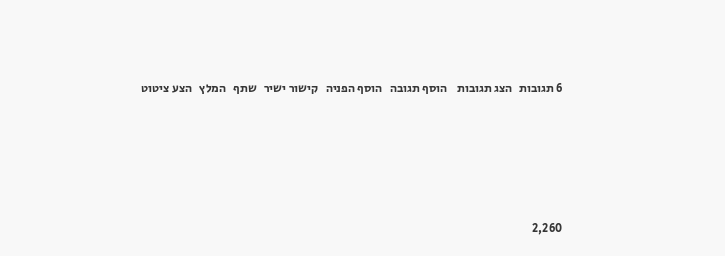6 תגובות   הצג תגובות    הוסף תגובה   הוסף הפניה   קישור ישיר   שתף   המלץ   הצע ציטוט






2,260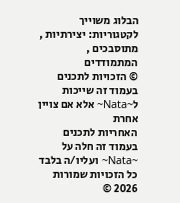הבלוג משוייך לקטגוריות: יצירתיות , מתוסבכים , המתמודדים
© הזכויות לתכנים בעמוד זה שייכות ל~Nata~ אלא אם צויין אחרת
האחריות לתכנים בעמוד זה חלה על ~Nata~ ועליו/ה בלבד
כל הזכויות שמורות 2026 ©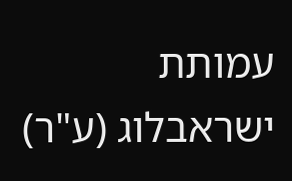עמותת ישראבלוג (ע"ר)